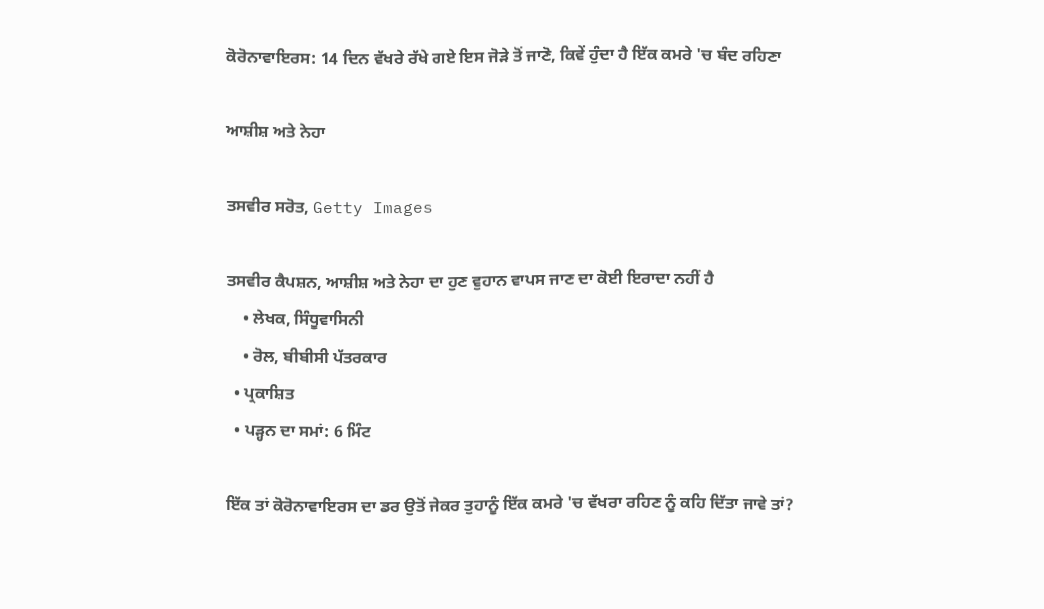ਕੋਰੋਨਾਵਾਇਰਸ: 14 ਦਿਨ ਵੱਖਰੇ ਰੱਖੇ ਗਏ ਇਸ ਜੋੜੇ ਤੋਂ ਜਾਣੋ, ਕਿਵੇਂ ਹੁੰਦਾ ਹੈ ਇੱਕ ਕਮਰੇ 'ਚ ਬੰਦ ਰਹਿਣਾ

ਆਸ਼ੀਸ਼ ਅਤੇ ਨੇਹਾ

ਤਸਵੀਰ ਸਰੋਤ, Getty Images

ਤਸਵੀਰ ਕੈਪਸ਼ਨ, ਆਸ਼ੀਸ਼ ਅਤੇ ਨੇਹਾ ਦਾ ਹੁਣ ਵੁਹਾਨ ਵਾਪਸ ਜਾਣ ਦਾ ਕੋਈ ਇਰਾਦਾ ਨਹੀਂ ਹੈ
    • ਲੇਖਕ, ਸਿੰਧੂਵਾਸਿਨੀ
    • ਰੋਲ, ਬੀਬੀਸੀ ਪੱਤਰਕਾਰ
  • ਪ੍ਰਕਾਸ਼ਿਤ
  • ਪੜ੍ਹਨ ਦਾ ਸਮਾਂ: 6 ਮਿੰਟ

ਇੱਕ ਤਾਂ ਕੋਰੋਨਾਵਾਇਰਸ ਦਾ ਡਰ ਉਤੋਂ ਜੇਕਰ ਤੁਹਾਨੂੰ ਇੱਕ ਕਮਰੇ 'ਚ ਵੱਖਰਾ ਰਹਿਣ ਨੂੰ ਕਹਿ ਦਿੱਤਾ ਜਾਵੇ ਤਾਂ?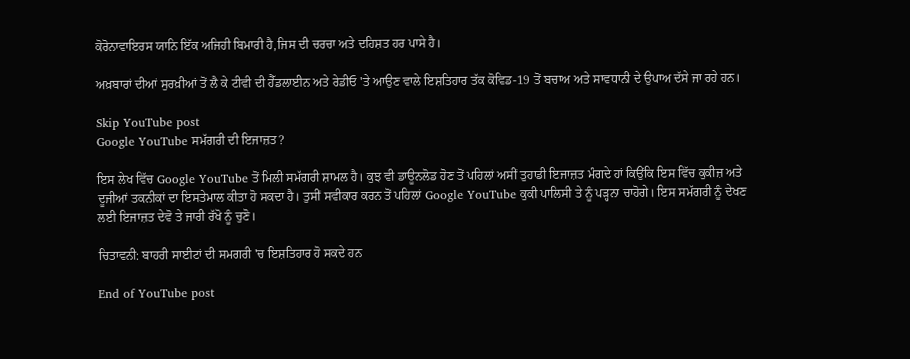ਕੋਰੋਨਾਵਾਇਰਸ ਯਾਨਿ ਇੱਕ ਅਜਿਹੀ ਬਿਮਾਰੀ ਹੈ,ਜਿਸ ਦੀ ਚਰਚਾ ਅਤੇ ਦਹਿਸ਼ਤ ਹਰ ਪਾਸੇ ਹੈ।

ਅਖ਼ਬਾਰਾਂ ਦੀਆਂ ਸੁਰਖ਼ੀਆਂ ਤੋਂ ਲੈ ਕੇ ਟੀਵੀ ਦੀ ਹੈੱਡਲਾਈਨ ਅਤੇ ਰੇਡੀਓ 'ਤੇ ਆਉਣ ਵਾਲੇ ਇਸ਼ਤਿਹਾਰ ਤੱਕ ਕੋਵਿਡ-19 ਤੋਂ ਬਚਾਅ ਅਤੇ ਸਾਵਧਾਨੀ ਦੇ ਉਪਾਅ ਦੱਸੇ ਜਾ ਰਹੇ ਹਨ।

Skip YouTube post
Google YouTube ਸਮੱਗਰੀ ਦੀ ਇਜਾਜ਼ਤ?

ਇਸ ਲੇਖ ਵਿੱਚ Google YouTube ਤੋਂ ਮਿਲੀ ਸਮੱਗਰੀ ਸ਼ਾਮਲ ਹੈ। ਕੁਝ ਵੀ ਡਾਊਨਲੋਡ ਹੋਣ ਤੋਂ ਪਹਿਲਾਂ ਅਸੀਂ ਤੁਹਾਡੀ ਇਜਾਜ਼ਤ ਮੰਗਦੇ ਹਾਂ ਕਿਉਂਕਿ ਇਸ ਵਿੱਚ ਕੁਕੀਜ਼ ਅਤੇ ਦੂਜੀਆਂ ਤਕਨੀਕਾਂ ਦਾ ਇਸਤੇਮਾਲ ਕੀਤਾ ਹੋ ਸਕਦਾ ਹੈ। ਤੁਸੀਂ ਸਵੀਕਾਰ ਕਰਨ ਤੋਂ ਪਹਿਲਾਂ Google YouTube ਕੁਕੀ ਪਾਲਿਸੀ ਤੇ ਨੂੰ ਪੜ੍ਹਨਾ ਚਾਹੋਗੇ। ਇਸ ਸਮੱਗਰੀ ਨੂੰ ਦੇਖਣ ਲਈ ਇਜਾਜ਼ਤ ਦੇਵੋ ਤੇ ਜਾਰੀ ਰੱਖੋ ਨੂੰ ਚੁਣੋ।

ਚਿਤਾਵਨੀ: ਬਾਹਰੀ ਸਾਈਟਾਂ ਦੀ ਸਮਗਰੀ 'ਚ ਇਸ਼ਤਿਹਾਰ ਹੋ ਸਕਦੇ ਹਨ

End of YouTube post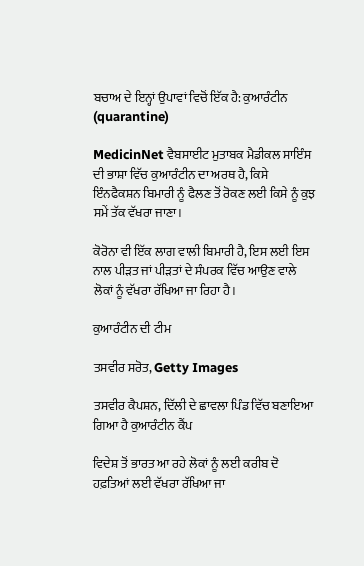ਬਚਾਅ ਦੇ ਇਨ੍ਹਾਂ ਉਪਾਵਾਂ ਵਿਚੋਂ ਇੱਕ ਹੈ: ਕੁਆਰੰਟੀਨ (quarantine)

MedicinNet ਵੈਬਸਾਈਟ ਮੁਤਾਬਕ ਮੈਡੀਕਲ ਸਾਇੰਸ ਦੀ ਭਾਸ਼ਾ ਵਿੱਚ ਕੁਆਰੰਟੀਨ ਦਾ ਅਰਥ ਹੈ, ਕਿਸੇ ਇੰਨਫੈਕਸ਼ਨ ਬਿਮਾਰੀ ਨੂੰ ਫੈਲਣ ਤੋਂ ਰੋਕਣ ਲਈ ਕਿਸੇ ਨੂੰ ਕੁਝ ਸਮੇਂ ਤੱਕ ਵੱਖਰਾ ਜਾਣਾ।

ਕੋਰੋਨਾ ਵੀ ਇੱਕ ਲਾਗ ਵਾਲੀ ਬਿਮਾਰੀ ਹੈ, ਇਸ ਲਈ ਇਸ ਨਾਲ ਪੀੜਤ ਜਾਂ ਪੀੜਤਾਂ ਦੇ ਸੰਪਰਕ ਵਿੱਚ ਆਉਣ ਵਾਲੇ ਲੋਕਾਂ ਨੂੰ ਵੱਖਰਾ ਰੱਖਿਆ ਜਾ ਰਿਹਾ ਹੈ।

ਕੁਆਰੰਟੀਨ ਦੀ ਟੀਮ

ਤਸਵੀਰ ਸਰੋਤ, Getty Images

ਤਸਵੀਰ ਕੈਪਸ਼ਨ, ਦਿੱਲੀ ਦੇ ਛਾਵਲਾ ਪਿੰਡ ਵਿੱਚ ਬਣਾਇਆ ਗਿਆ ਹੈ ਕੁਆਰੰਟੀਨ ਕੈਂਪ

ਵਿਦੇਸ਼ ਤੋਂ ਭਾਰਤ ਆ ਰਹੇ ਲੋਕਾਂ ਨੂੰ ਲਈ ਕਰੀਬ ਦੋ ਹਫ਼ਤਿਆਂ ਲਈ ਵੱਖਰਾ ਰੱਖਿਆ ਜਾ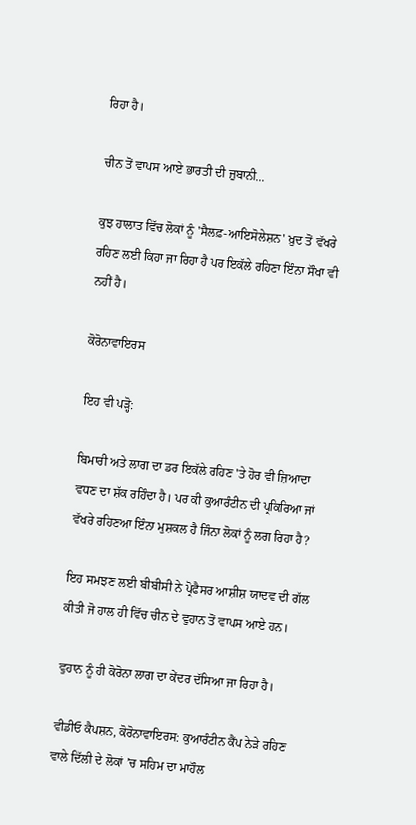ਰਿਹਾ ਹੈ।

ਚੀਨ ਤੋਂ ਵਾਪਸ ਆਏ ਭਾਰਤੀ ਦੀ ਜ਼ੁਬਾਨੀ...

ਕੁਝ ਹਾਲਾਤ ਵਿੱਚ ਲੋਕਾਂ ਨੂੰ 'ਸੈਲਫ਼-ਆਇਸੋਲੇਸ਼ਨ' ਖ਼ੁਦ ਤੋਂ ਵੱਖਰੇ ਰਹਿਣ ਲਈ ਕਿਹਾ ਜਾ ਰਿਹਾ ਹੈ ਪਰ ਇਕੱਲੇ ਰਹਿਣਾ ਇੰਨਾ ਸੌਖਾ ਵੀ ਨਹੀਂ ਹੈ।

ਕੋਰੋਨਾਵਾਇਰਸ

ਇਹ ਵੀ ਪੜ੍ਹੋ:

ਬਿਮਾਰੀ ਅਤੇ ਲਾਗ ਦਾ ਡਰ ਇਕੱਲੇ ਰਹਿਣ 'ਤੇ ਹੋਰ ਵੀ ਜ਼ਿਆਦਾ ਵਧਣ ਦਾ ਸ਼ੱਕ ਰਹਿੰਦਾ ਹੈ। ਪਰ ਕੀ ਕੁਆਰੰਟੀਨ ਦੀ ਪ੍ਰਕਿਰਿਆ ਜਾਂ ਵੱਖਰੇ ਰਹਿਣਆ ਇੰਨਾ ਮੁਸ਼ਕਲ ਹੈ ਜਿੰਨਾ ਲੋਕਾਂ ਨੂੰ ਲਗ ਰਿਹਾ ਹੈ?

ਇਹ ਸਮਝਣ ਲਈ ਬੀਬੀਸੀ ਨੇ ਪ੍ਰੋਫੈਸਰ ਆਸ਼ੀਸ਼ ਯਾਦਵ ਦੀ ਗੱਲ ਕੀਤੀ ਜੋ ਹਾਲ ਹੀ ਵਿੱਚ ਚੀਨ ਦੇ ਵੁਹਾਨ ਤੋਂ ਵਾਪਸ ਆਏ ਹਨ।

ਵੁਹਾਨ ਨੂੰ ਹੀ ਕੋਰੋਨਾ ਲਾਗ ਦਾ ਕੇਂਦਰ ਦੱਸਿਆ ਜਾ ਰਿਹਾ ਹੈ।

ਵੀਡੀਓ ਕੈਪਸ਼ਨ, ਕੋਰੋਨਾਵਾਇਰਸ: ਕੁਆਰੰਟੀਨ ਕੈਂਪ ਨੇੜੇ ਰਹਿਣ ਵਾਲੇ ਦਿੱਲੀ ਦੇ ਲੋਕਾਂ ’ਚ ਸਹਿਮ ਦਾ ਮਾਹੌਲ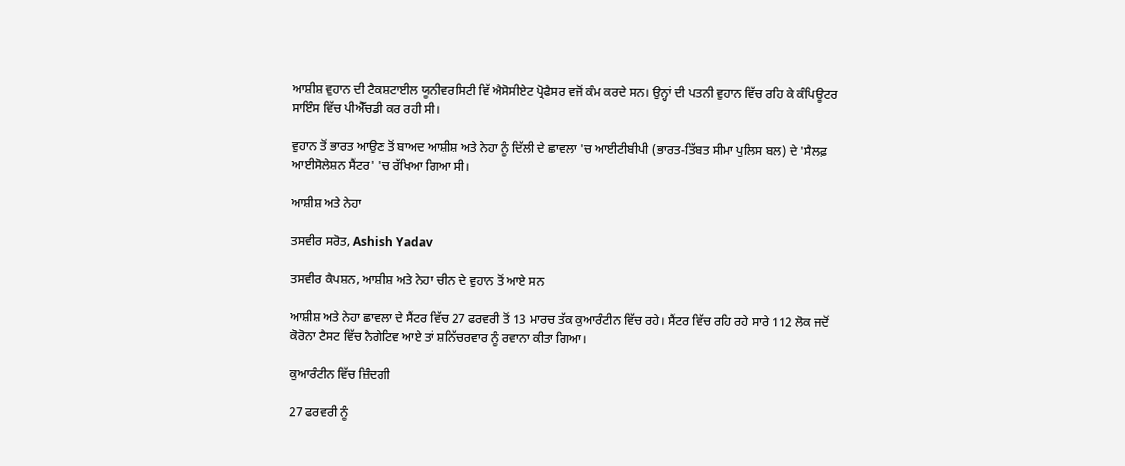ਆਸ਼ੀਸ਼ ਵੁਹਾਨ ਦੀ ਟੈਕਸ਼ਟਾਈਲ ਯੂਨੀਵਰਸਿਟੀ ਵਿੱ ਐਸੋਸੀਏਟ ਪ੍ਰੋਫੈਸਰ ਵਜੋਂ ਕੰਮ ਕਰਦੇ ਸਨ। ਉਨ੍ਹਾਂ ਦੀ ਪਤਨੀ ਵੁਹਾਨ ਵਿੱਚ ਰਹਿ ਕੇ ਕੰਪਿਊਟਰ ਸਾਇੰਸ ਵਿੱਚ ਪੀਐੱਚਡੀ ਕਰ ਰਹੀ ਸੀ।

ਵੁਹਾਨ ਤੋਂ ਭਾਰਤ ਆਉਣ ਤੋਂ ਬਾਅਦ ਆਸ਼ੀਸ਼ ਅਤੇ ਨੇਹਾ ਨੂੰ ਦਿੱਲੀ ਦੇ ਛਾਵਲਾ 'ਚ ਆਈਟੀਬੀਪੀ (ਭਾਰਤ-ਤਿੱਬਤ ਸੀਮਾ ਪੁਲਿਸ ਬਲ) ਦੇ 'ਸੈਲਫ਼ ਆਈਸੋਲੇਸ਼ਨ ਸੈਂਟਰ' 'ਚ ਰੱਖਿਆ ਗਿਆ ਸੀ।

ਆਸ਼ੀਸ਼ ਅਤੇ ਨੇਹਾ

ਤਸਵੀਰ ਸਰੋਤ, Ashish Yadav

ਤਸਵੀਰ ਕੈਪਸ਼ਨ, ਆਸ਼ੀਸ਼ ਅਤੇ ਨੇਹਾ ਚੀਨ ਦੇ ਵੁਹਾਨ ਤੋਂ ਆਏ ਸਨ

ਆਸ਼ੀਸ਼ ਅਤੇ ਨੇਹਾ ਛਾਵਲਾ ਦੇ ਸੈਂਟਰ ਵਿੱਚ 27 ਫਰਵਰੀ ਤੋਂ 13 ਮਾਰਚ ਤੱਕ ਕੁਆਰੰਟੀਨ ਵਿੱਚ ਰਹੇ। ਸੈਂਟਰ ਵਿੱਚ ਰਹਿ ਰਹੇ ਸਾਰੇ 112 ਲੋਕ ਜਦੋਂ ਕੋਰੋਨਾ ਟੈਸਟ ਵਿੱਚ ਨੈਗੇਟਿਵ ਆਏ ਤਾਂ ਸ਼ਨਿੱਚਰਵਾਰ ਨੂੰ ਰਵਾਨਾ ਕੀਤਾ ਗਿਆ।

ਕੁਆਰੰਟੀਨ ਵਿੱਚ ਜ਼ਿੰਦਗੀ

27 ਫਰਵਰੀ ਨੂੰ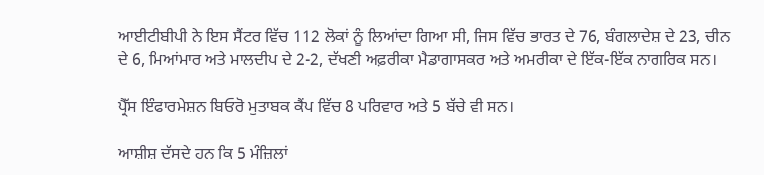ਆਈਟੀਬੀਪੀ ਨੇ ਇਸ ਸੈਂਟਰ ਵਿੱਚ 112 ਲੋਕਾਂ ਨੂੰ ਲਿਆਂਦਾ ਗਿਆ ਸੀ, ਜਿਸ ਵਿੱਚ ਭਾਰਤ ਦੇ 76, ਬੰਗਲਾਦੇਸ਼ ਦੇ 23, ਚੀਨ ਦੇ 6, ਮਿਆਂਮਾਰ ਅਤੇ ਮਾਲਦੀਪ ਦੇ 2-2, ਦੱਖਣੀ ਅਫ਼ਰੀਕਾ ਮੈਡਾਗਾਸਕਰ ਅਤੇ ਅਮਰੀਕਾ ਦੇ ਇੱਕ-ਇੱਕ ਨਾਗਰਿਕ ਸਨ।

ਪ੍ਰੈੱਸ ਇੰਫਾਰਮੇਸ਼ਨ ਬਿਓਰੋ ਮੁਤਾਬਕ ਕੈਂਪ ਵਿੱਚ 8 ਪਰਿਵਾਰ ਅਤੇ 5 ਬੱਚੇ ਵੀ ਸਨ।

ਆਸ਼ੀਸ਼ ਦੱਸਦੇ ਹਨ ਕਿ 5 ਮੰਜ਼ਿਲਾਂ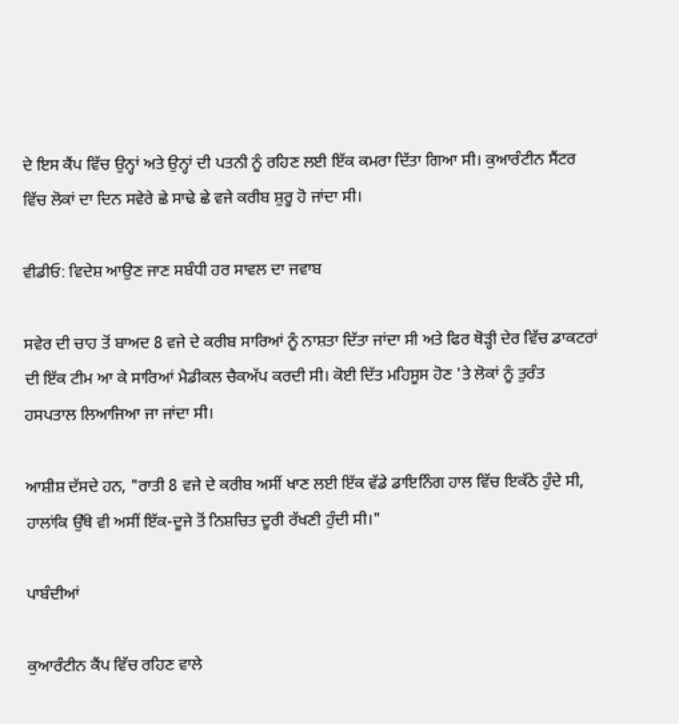ਦੇ ਇਸ ਕੈਂਪ ਵਿੱਚ ਉਨ੍ਹਾਂ ਅਤੇ ਉਨ੍ਹਾਂ ਦੀ ਪਤਨੀ ਨੂੰ ਰਹਿਣ ਲਈ ਇੱਕ ਕਮਰਾ ਦਿੱਤਾ ਗਿਆ ਸੀ। ਕੁਆਰੰਟੀਨ ਸੈਂਟਰ ਵਿੱਚ ਲੋਕਾਂ ਦਾ ਦਿਨ ਸਵੇਰੇ ਛੇ ਸਾਢੇ ਛੇ ਵਜੇ ਕਰੀਬ ਸ਼ੁਰੂ ਹੋ ਜਾਂਦਾ ਸੀ।

ਵੀਡੀਓ: ਵਿਦੇਸ਼ ਆਉਣ ਜਾਣ ਸਬੰਧੀ ਹਰ ਸਾਵਲ ਦਾ ਜਵਾਬ

ਸਵੇਰ ਦੀ ਚਾਹ ਤੋਂ ਬਾਅਦ 8 ਵਜੇ ਦੇ ਕਰੀਬ ਸਾਰਿਆਂ ਨੂੰ ਨਾਸ਼ਤਾ ਦਿੱਤਾ ਜਾਂਦਾ ਸੀ ਅਤੇ ਫਿਰ ਥੋੜ੍ਹੀ ਦੇਰ ਵਿੱਚ ਡਾਕਟਰਾਂ ਦੀ ਇੱਕ ਟੀਮ ਆ ਕੇ ਸਾਰਿਆਂ ਮੈਡੀਕਲ ਚੈਕਅੱਪ ਕਰਦੀ ਸੀ। ਕੋਈ ਦਿੱਤ ਮਹਿਸੂਸ ਹੋਣ 'ਤੇ ਲੋਕਾਂ ਨੂੰ ਤੁਰੰਤ ਹਸਪਤਾਲ ਲਿਆਜਿਆ ਜਾ ਜਾਂਦਾ ਸੀ।

ਆਸ਼ੀਸ਼ ਦੱਸਦੇ ਹਨ, "ਰਾਤੀ 8 ਵਜੇ ਦੇ ਕਰੀਬ ਅਸੀਂ ਖਾਣ ਲਈ ਇੱਕ ਵੱਡੇ ਡਾਇਨਿੰਗ ਹਾਲ ਵਿੱਚ ਇਕੱਠੇ ਹੁੰਦੇ ਸੀ, ਹਾਲਾਂਕਿ ਉੱਥੇ ਵੀ ਅਸੀਂ ਇੱਕ-ਦੂਜੇ ਤੋਂ ਨਿਸ਼ਚਿਤ ਦੂਰੀ ਰੱਖਣੀ ਹੁੰਦੀ ਸੀ।"

ਪਾਬੰਦੀਆਂ

ਕੁਆਰੰਟੀਨ ਕੈਂਪ ਵਿੱਚ ਰਹਿਣ ਵਾਲੇ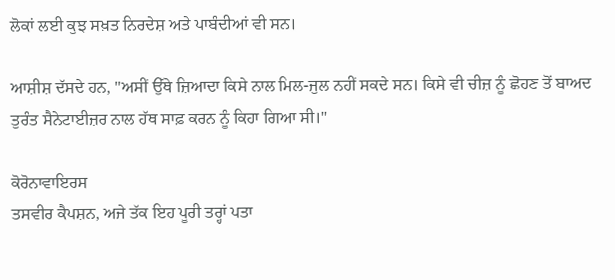ਲੋਕਾਂ ਲਈ ਕੁਝ ਸਖ਼ਤ ਨਿਰਦੇਸ਼ ਅਤੇ ਪਾਬੰਦੀਆਂ ਵੀ ਸਨ।

ਆਸ਼ੀਸ਼ ਦੱਸਦੇ ਹਨ, "ਅਸੀਂ ਉੱਥੇ ਜ਼ਿਆਦਾ ਕਿਸੇ ਨਾਲ ਮਿਲ-ਜੁਲ ਨਹੀਂ ਸਕਦੇ ਸਨ। ਕਿਸੇ ਵੀ ਚੀਜ਼ ਨੂੰ ਛੋਹਣ ਤੋਂ ਬਾਅਦ ਤੁਰੰਤ ਸੈਨੇਟਾਈਜ਼ਰ ਨਾਲ ਹੱਥ ਸਾਫ਼ ਕਰਨ ਨੂੰ ਕਿਹਾ ਗਿਆ ਸੀ।"

ਕੋਰੋਨਾਵਾਇਰਸ
ਤਸਵੀਰ ਕੈਪਸ਼ਨ, ਅਜੇ ਤੱਕ ਇਹ ਪੂਰੀ ਤਰ੍ਹਾਂ ਪਤਾ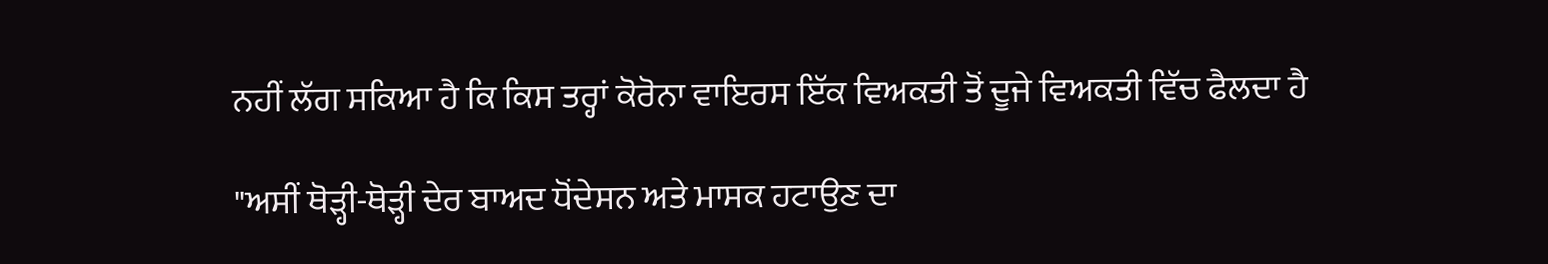ਨਹੀਂ ਲੱਗ ਸਕਿਆ ਹੈ ਕਿ ਕਿਸ ਤਰ੍ਹਾਂ ਕੋਰੋਨਾ ਵਾਇਰਸ ਇੱਕ ਵਿਅਕਤੀ ਤੋਂ ਦੂਜੇ ਵਿਅਕਤੀ ਵਿੱਚ ਫੈਲਦਾ ਹੈ

"ਅਸੀਂ ਥੋੜ੍ਹੀ-ਥੋੜ੍ਹੀ ਦੇਰ ਬਾਅਦ ਧੋਂਦੇਸਨ ਅਤੇ ਮਾਸਕ ਹਟਾਉਣ ਦਾ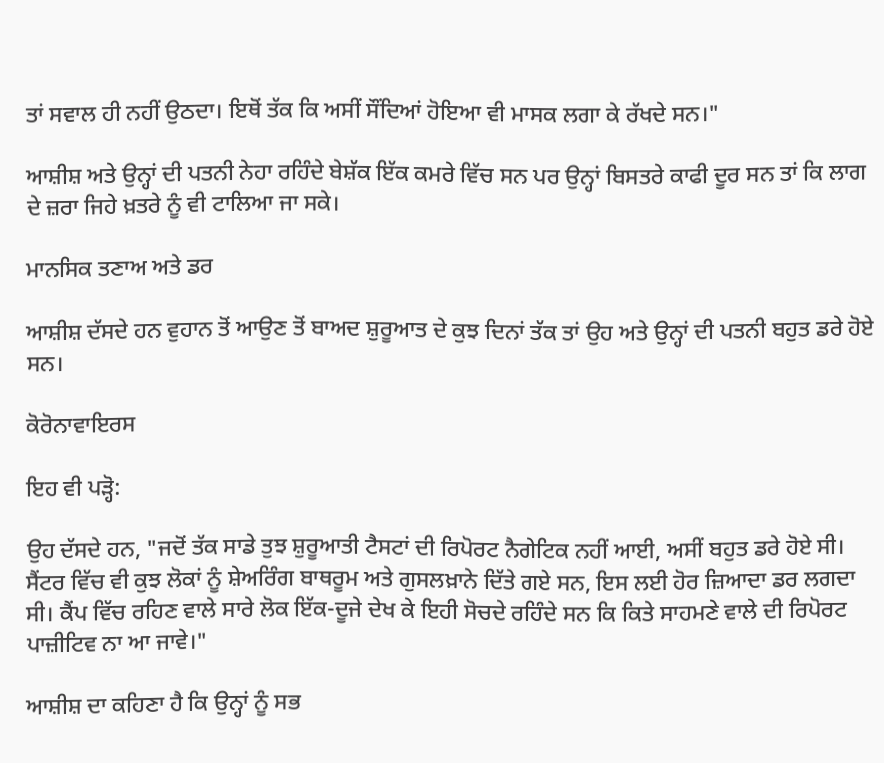ਤਾਂ ਸਵਾਲ ਹੀ ਨਹੀਂ ਉਠਦਾ। ਇਥੋਂ ਤੱਕ ਕਿ ਅਸੀਂ ਸੌਂਦਿਆਂ ਹੋਇਆ ਵੀ ਮਾਸਕ ਲਗਾ ਕੇ ਰੱਖਦੇ ਸਨ।"

ਆਸ਼ੀਸ਼ ਅਤੇ ਉਨ੍ਹਾਂ ਦੀ ਪਤਨੀ ਨੇਹਾ ਰਹਿੰਦੇ ਬੇਸ਼ੱਕ ਇੱਕ ਕਮਰੇ ਵਿੱਚ ਸਨ ਪਰ ਉਨ੍ਹਾਂ ਬਿਸਤਰੇ ਕਾਫੀ ਦੂਰ ਸਨ ਤਾਂ ਕਿ ਲਾਗ ਦੇ ਜ਼ਰਾ ਜਿਹੇ ਖ਼ਤਰੇ ਨੂੰ ਵੀ ਟਾਲਿਆ ਜਾ ਸਕੇ।

ਮਾਨਸਿਕ ਤਣਾਅ ਅਤੇ ਡਰ

ਆਸ਼ੀਸ਼ ਦੱਸਦੇ ਹਨ ਵੁਹਾਨ ਤੋਂ ਆਉਣ ਤੋਂ ਬਾਅਦ ਸ਼ੁਰੂਆਤ ਦੇ ਕੁਝ ਦਿਨਾਂ ਤੱਕ ਤਾਂ ਉਹ ਅਤੇ ਉਨ੍ਹਾਂ ਦੀ ਪਤਨੀ ਬਹੁਤ ਡਰੇ ਹੋਏ ਸਨ।

ਕੋਰੋਨਾਵਾਇਰਸ

ਇਹ ਵੀ ਪੜ੍ਹੋ:

ਉਹ ਦੱਸਦੇ ਹਨ, "ਜਦੋਂ ਤੱਕ ਸਾਡੇ ਤੁਝ ਸ਼ੁਰੂਆਤੀ ਟੈਸਟਾਂ ਦੀ ਰਿਪੋਰਟ ਨੈਗੇਟਿਕ ਨਹੀਂ ਆਈ, ਅਸੀਂ ਬਹੁਤ ਡਰੇ ਹੋਏ ਸੀ। ਸੈਂਟਰ ਵਿੱਚ ਵੀ ਕੁਝ ਲੋਕਾਂ ਨੂੰ ਸ਼ੇਅਰਿੰਗ ਬਾਥਰੂਮ ਅਤੇ ਗੁਸਲਖ਼ਾਨੇ ਦਿੱਤੇ ਗਏ ਸਨ, ਇਸ ਲਈ ਹੋਰ ਜ਼ਿਆਦਾ ਡਰ ਲਗਦਾ ਸੀ। ਕੈਂਪ ਵਿੱਚ ਰਹਿਣ ਵਾਲੇ ਸਾਰੇ ਲੋਕ ਇੱਕ-ਦੂਜੇ ਦੇਖ ਕੇ ਇਹੀ ਸੋਚਦੇ ਰਹਿੰਦੇ ਸਨ ਕਿ ਕਿਤੇ ਸਾਹਮਣੇ ਵਾਲੇ ਦੀ ਰਿਪੋਰਟ ਪਾਜ਼ੀਟਿਵ ਨਾ ਆ ਜਾਵੇ।"

ਆਸ਼ੀਸ਼ ਦਾ ਕਹਿਣਾ ਹੈ ਕਿ ਉਨ੍ਹਾਂ ਨੂੰ ਸਭ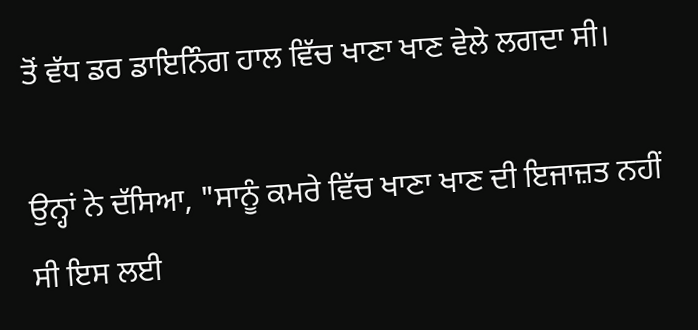ਤੋਂ ਵੱਧ ਡਰ ਡਾਇਨਿੰਗ ਹਾਲ ਵਿੱਚ ਖਾਣਾ ਖਾਣ ਵੇਲੇ ਲਗਦਾ ਸੀ।

ਉਨ੍ਹਾਂ ਨੇ ਦੱਸਿਆ, "ਸਾਨੂੰ ਕਮਰੇ ਵਿੱਚ ਖਾਣਾ ਖਾਣ ਦੀ ਇਜਾਜ਼ਤ ਨਹੀਂ ਸੀ ਇਸ ਲਈ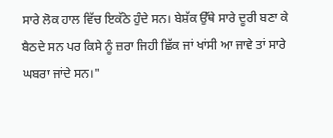ਸਾਰੇ ਲੋਕ ਹਾਲ ਵਿੱਚ ਇਕੱਠੇ ਹੁੰਦੇ ਸਨ। ਬੇਸ਼ੱਕ ਉੱਥੇ ਸਾਰੇ ਦੂਰੀ ਬਣਾ ਕੇ ਬੈਠਦੇ ਸਨ ਪਰ ਕਿਸੇ ਨੂੰ ਜ਼ਰਾ ਜਿਹੀ ਛਿੱਕ ਜਾਂ ਖਾਂਸੀ ਆ ਜਾਵੇ ਤਾਂ ਸਾਰੇ ਘਬਰਾ ਜਾਂਦੇ ਸਨ।"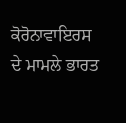ਕੋਰੋਨਾਵਾਇਰਸ ਦੇ ਮਾਮਲੇ ਭਾਰਤ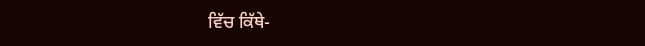ਵਿੱਚ ਕਿੱਥੇ-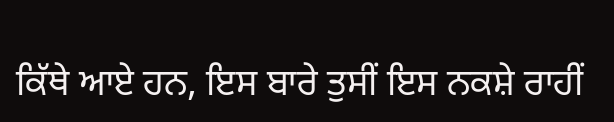ਕਿੱਥੇ ਆਏ ਹਨ, ਇਸ ਬਾਰੇ ਤੁਸੀਂ ਇਸ ਨਕਸ਼ੇ ਰਾਹੀਂ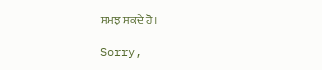ਸਮਝ ਸਕਦੇ ਹੋ।

Sorry,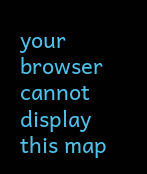your browser cannot display this map